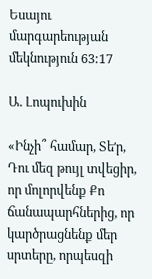Եսայու մարգարեության մեկնություն 63:17

Ա. Լոպուխին

«Ինչի՞ համար, Տեʹր, Դու մեզ թույլ տվեցիր, որ մոլորվենք Քո ճանապարհներից, որ կարծրացնենք մեր սրտերը, որպեսզի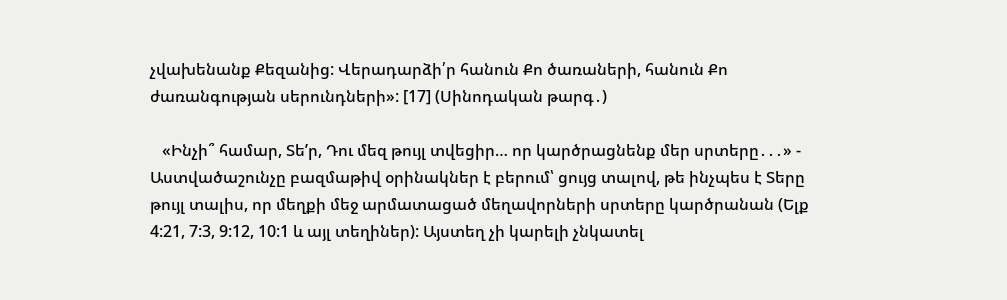չվախենանք Քեզանից: Վերադարձի՛ր հանուն Քո ծառաների, հանուն Քո ժառանգության սերունդների»: [17] (Սինոդական թարգ․)

   «Ինչի՞ համար, Տեʹր, Դու մեզ թույլ տվեցիր… որ կարծրացնենք մեր սրտերը․․․» - Աստվածաշունչը բազմաթիվ օրինակներ է բերում՝ ցույց տալով, թե ինչպես է Տերը թույլ տալիս, որ մեղքի մեջ արմատացած մեղավորների սրտերը կարծրանան (Ելք 4:21, 7:3, 9:12, 10:1 և այլ տեղիներ): Այստեղ չի կարելի չնկատել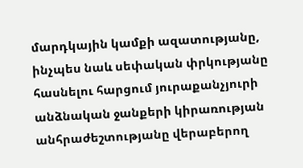մարդկային կամքի ազատությանը, ինչպես նաև սեփական փրկությանը հասնելու հարցում յուրաքանչյուրի անձնական ջանքերի կիրառության անհրաժեշտությանը վերաբերող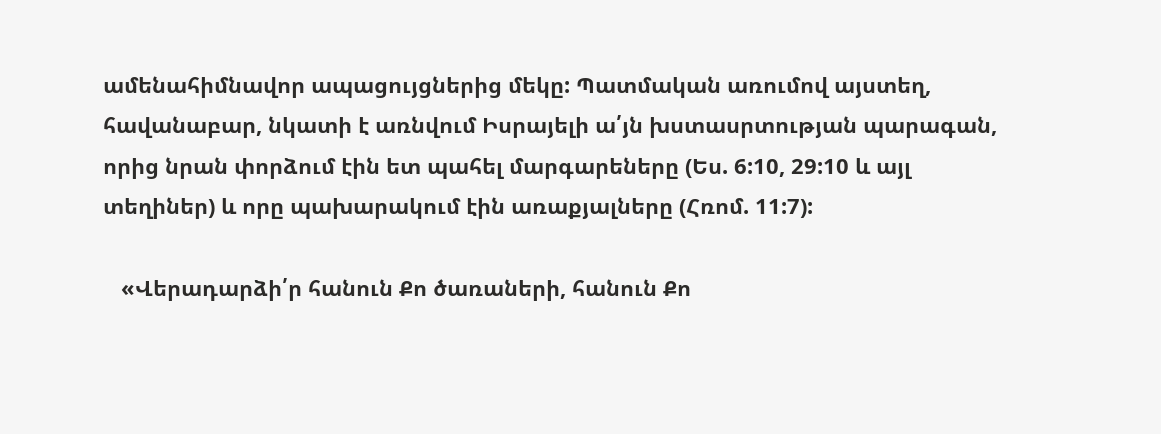ամենահիմնավոր ապացույցներից մեկը: Պատմական առումով այստեղ, հավանաբար, նկատի է առնվում Իսրայելի ա՛յն խստասրտության պարագան, որից նրան փորձում էին ետ պահել մարգարեները (Ես. 6:10, 29:10 և այլ տեղիներ) և որը պախարակում էին առաքյալները (Հռոմ. 11:7):

   «Վերադարձի՛ր հանուն Քո ծառաների, հանուն Քո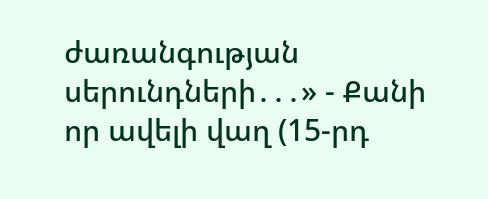ժառանգության սերունդների․․․» - Քանի որ ավելի վաղ (15-րդ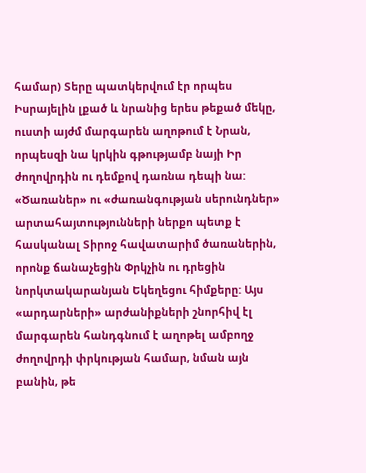համար) Տերը պատկերվում էր որպես Իսրայելին լքած և նրանից երես թեքած մեկը, ուստի այժմ մարգարեն աղոթում է Նրան, որպեսզի նա կրկին գթությամբ նայի Իր ժողովրդին ու դեմքով դառնա դեպի նա: «Ծառաներ» ու «ժառանգության սերունդներ» արտահայտությունների ներքո պետք է հասկանալ Տիրոջ հավատարիմ ծառաներին, որոնք ճանաչեցին Փրկչին ու դրեցին նորկտակարանյան Եկեղեցու հիմքերը: Այս «արդարների» արժանիքների շնորհիվ էլ մարգարեն հանդգնում է աղոթել ամբողջ ժողովրդի փրկության համար, նման այն բանին, թե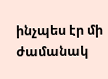ինչպես էր մի ժամանակ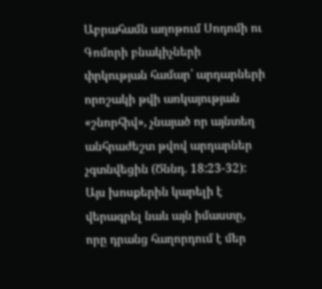Աբրահամն աղոթում Սոդոմի ու Գոմորի բնակիչների փրկության համար՝ արդարների որոշակի թվի առկայության «շնորհիվ», չնայած որ այնտեղ անհրաժեշտ թվով արդարներ չգտնվեցին (Ծննդ. 18:23-32): Այս խոսքերին կարելի է վերագրել նաև այն իմաստը, որը դրանց հաղորդում է մեր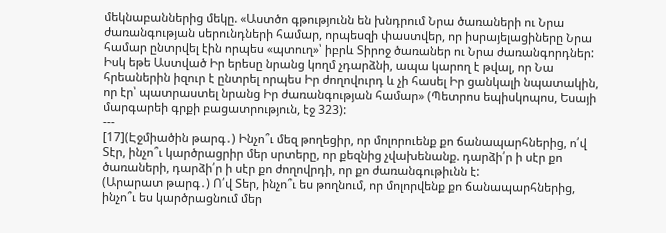մեկնաբաններից մեկը. «Աստծո գթությունն են խնդրում Նրա ծառաների ու Նրա ժառանգության սերունդների համար, որպեսզի փաստվեր, որ իսրայելացիները Նրա համար ընտրվել էին որպես «պտուղ»՝ իբրև Տիրոջ ծառաներ ու Նրա ժառանգորդներ: Իսկ եթե Աստված Իր երեսը նրանց կողմ չդարձնի, ապա կարող է թվալ, որ Նա հրեաներին իզուր է ընտրել որպես Իր ժողովուրդ և չի հասել Իր ցանկալի նպատակին, որ էր՝ պատրաստել նրանց Իր ժառանգության համար» (Պետրոս եպիսկոպոս, Եսայի մարգարեի գրքի բացատրություն, էջ 323):
---
[17](Էջմիածին թարգ․) Ինչո՞ւ մեզ թողեցիր, որ մոլորուենք քո ճանապարհներից, ո՛վ Տէր, ինչո՞ւ կարծրացրիր մեր սրտերը, որ քեզնից չվախենանք. դարձի՛ր ի սէր քո ծառաների, դարձի՛ր ի սէր քո ժողովրդի, որ քո ժառանգութիւնն է:
(Արարատ թարգ․) Ո՛վ Տեր, ինչո՞ւ ես թողնում, որ մոլորվենք քո ճանապարհներից, ինչո՞ւ ես կարծրացնում մեր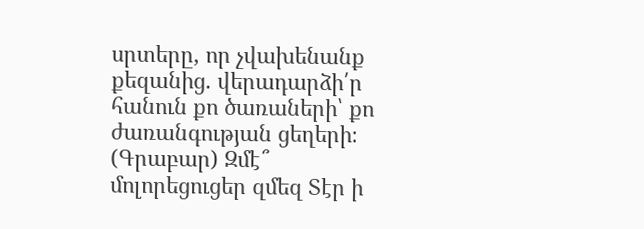սրտերը, որ չվախենանք քեզանից. վերադարձի՛ր հանուն քո ծառաների՝ քո ժառանգության ցեղերի։
(Գրաբար) Զմէ՞ մոլորեցուցեր զմեզ Տէր ի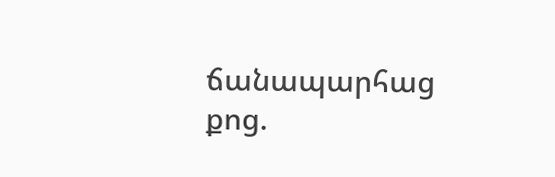ճանապարհաց քոց.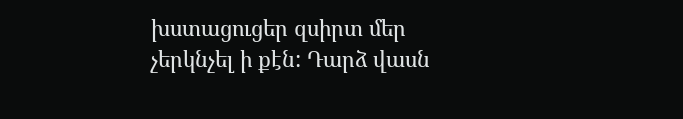խստացուցեր զսիրտ մեր չերկնչել ի քէն: Դարձ վասն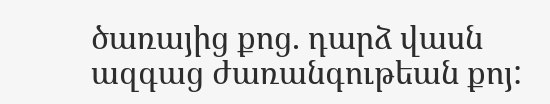ծառայից քոց. դարձ վասն ազգաց ժառանգութեան քոյ: